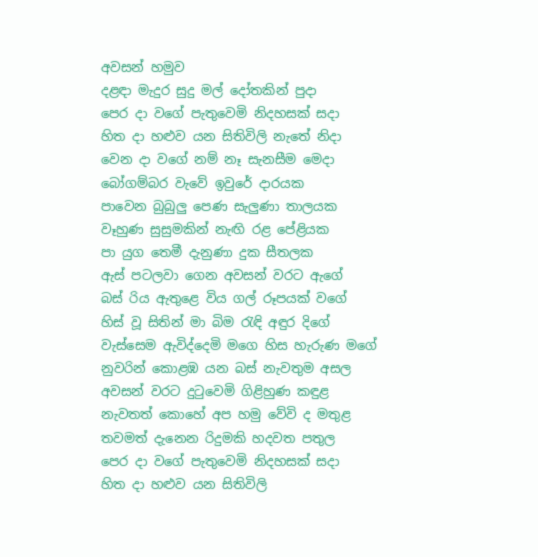අවසන් හමුව
දළඳා මැදුර සුදු මල් දෝතකින් පුදා
පෙර දා වගේ පැතුවෙමි නිදහසක් සදා
හිත දා හළුව යන සිතිවිලි නැතේ නිදා
වෙන දා වගේ නම් නෑ සැනසීම මෙදා
බෝගම්බර වැවේ ඉවුරේ දාරයක
පාවෙන බුබුලු පෙණ සැලුණා තාලයක
වෑහුණ සුසුමකින් නැඟි රළ පේළියක
පා යුග තෙමී දැනුණා දුක සීතලක
ඇස් පටලවා ගෙන අවසන් වරට ඇගේ
බස් රිය ඇතුළෙ විය ගල් රූපයක් වගේ
හිස් වූ සිතින් මා බිම රැඳි අඳුර දිගේ
වැස්සෙම ඇවිද්දෙමි මගෙ හිස හැරුණ මගේ
නුවරින් කොළඹ යන බස් නැවතුම අසල
අවසන් වරට දුටුවෙමි ගිළිහුණ කඳුළ
නැවතත් කොහේ අප හමු වේවි ද මතුළ
තවමත් දැනෙන රිදුමකි හදවත පතුල
පෙර දා වගේ පැතුවෙමි නිදහසක් සදා
හිත දා හළුව යන සිතිවිලි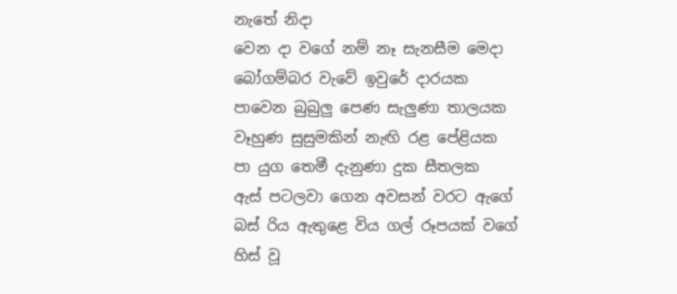නැතේ නිදා
වෙන දා වගේ නම් නෑ සැනසීම මෙදා
බෝගම්බර වැවේ ඉවුරේ දාරයක
පාවෙන බුබුලු පෙණ සැලුණා තාලයක
වෑහුණ සුසුමකින් නැඟි රළ පේළියක
පා යුග තෙමී දැනුණා දුක සීතලක
ඇස් පටලවා ගෙන අවසන් වරට ඇගේ
බස් රිය ඇතුළෙ විය ගල් රූපයක් වගේ
හිස් වූ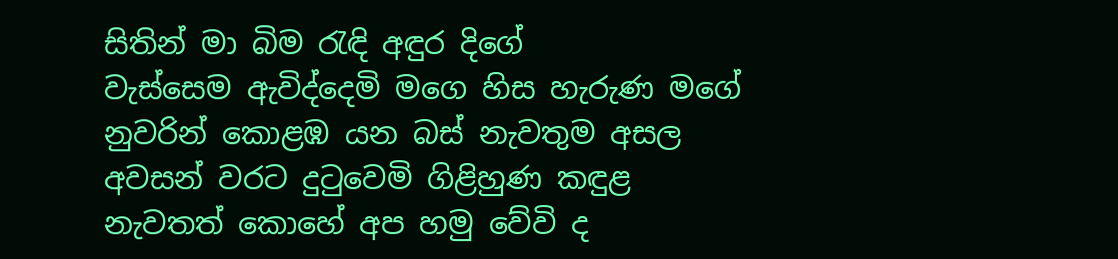සිතින් මා බිම රැඳි අඳුර දිගේ
වැස්සෙම ඇවිද්දෙමි මගෙ හිස හැරුණ මගේ
නුවරින් කොළඹ යන බස් නැවතුම අසල
අවසන් වරට දුටුවෙමි ගිළිහුණ කඳුළ
නැවතත් කොහේ අප හමු වේවි ද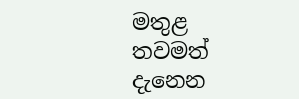මතුළ
තවමත් දැනෙන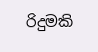රිදුමකි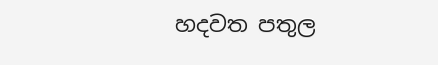හදවත පතුල